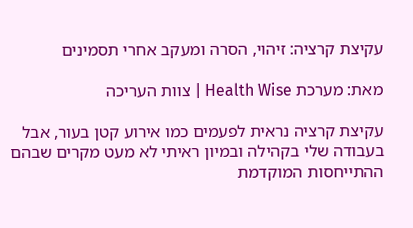עקיצת קרציה: זיהוי, הסרה ומעקב אחרי תסמינים

מאת: מערכת Health Wise | צוות העריכה

עקיצת קרציה נראית לפעמים כמו אירוע קטן בעור, אבל בעבודה שלי בקהילה ובמיון ראיתי לא מעט מקרים שבהם ההתייחסות המוקדמת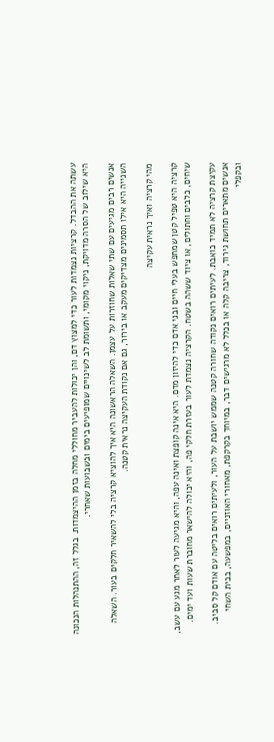עשתה את ההבדל. קרציות נצמדות לעור כדי למצוץ דם, והן יכולות להעביר מחוללי מחלה בזמן ההיצמדות. בגלל זה, ההתנהלות הנכונה היא שילוב של הסרה מדויקת, ניקוי מקומי, ותשומת לב לשינויים שמופיעים בימים ובשבועות שאחרי.

אנשים רבים מגיעים עם שתי שאלות שחוזרות על עצמן. השאלה הראשונה היא איך להוציא קרציה בלי להשאיר חלקים בעור. השאלה השנייה היא אילו תסמינים מצדיקים מעקב או בירור, גם אם נקודת העקיצה נראית קטנה.

מהי קרציה ואיך נראית עקיצה

קרציה היא טפיל קטן שמחפש בעלי חיים ובני אדם כדי להיזון מדם. היא אינה קופצת ואינה עפה, והיא מגיעה לעור לאחר מגע עם עשב, שיחים, כלבים וחתולים, או ציוד ששהה בשטח. הקרציה נצמדת לעור בעזרת חלקי פה, והיא יכולה להישאר מחוברת שעות ועד ימים.

עקיצת קרציה לא תמיד כואבת. לעיתים רואים נקודה שחורה קטנה שממש יושבת על העור, ולעיתים רואים בליטה עם אודם קל סביב. אנשים מתארים תחושת גירוד, צריבה קלה או בכלל לא מרגישים דבר, במיוחד בקרקפת, מאחורי האוזניים, במפשעה, בבית השחי ובקפלי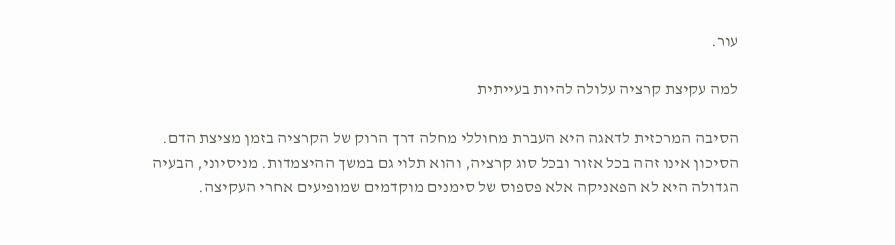עור.

למה עקיצת קרציה עלולה להיות בעייתית

הסיבה המרכזית לדאגה היא העברת מחוללי מחלה דרך הרוק של הקרציה בזמן מציצת הדם. הסיכון אינו זהה בכל אזור ובכל סוג קרציה, והוא תלוי גם במשך ההיצמדות. מניסיוני, הבעיה הגדולה היא לא הפאניקה אלא פספוס של סימנים מוקדמים שמופיעים אחרי העקיצה.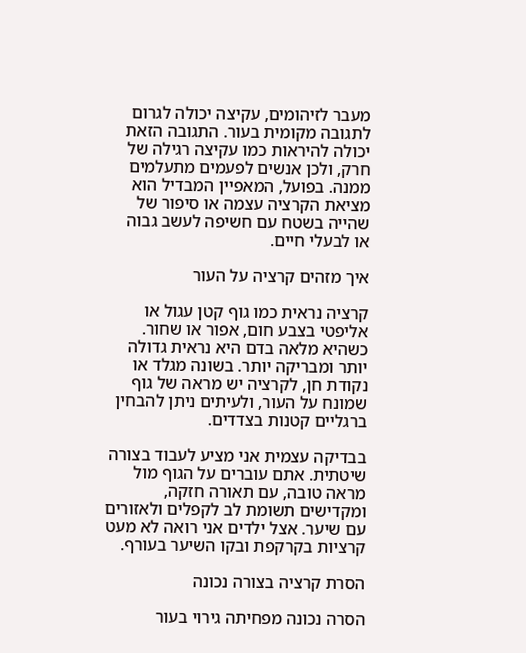מעבר לזיהומים, עקיצה יכולה לגרום לתגובה מקומית בעור. התגובה הזאת יכולה להיראות כמו עקיצה רגילה של חרק, ולכן אנשים לפעמים מתעלמים ממנה. בפועל, המאפיין המבדיל הוא מציאת הקרציה עצמה או סיפור של שהייה בשטח עם חשיפה לעשב גבוה או לבעלי חיים.

איך מזהים קרציה על העור

קרציה נראית כמו גוף קטן עגול או אליפטי בצבע חום, אפור או שחור. כשהיא מלאה בדם היא נראית גדולה יותר ומבריקה יותר. בשונה מגלד או נקודת חן, לקרציה יש מראה של גוף שמונח על העור, ולעיתים ניתן להבחין ברגליים קטנות בצדדים.

בבדיקה עצמית אני מציע לעבוד בצורה שיטתית. אתם עוברים על הגוף מול מראה טובה, עם תאורה חזקה, ומקדישים תשומת לב לקפלים ולאזורים עם שיער. אצל ילדים אני רואה לא מעט קרציות בקרקפת ובקו השיער בעורף.

הסרת קרציה בצורה נכונה

הסרה נכונה מפחיתה גירוי בעור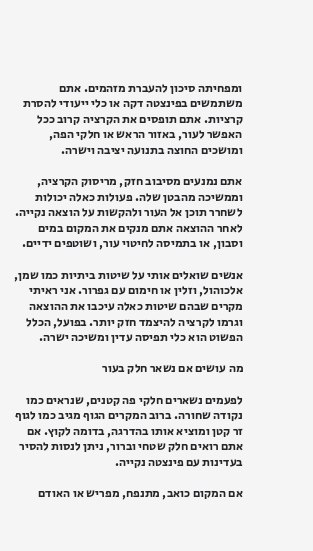ומפחיתה סיכון להעברת מזהמים. אתם משתמשים בפינצטה דקה או כלי ייעודי להסרת קרציות. אתם תופסים את הקרציה קרוב ככל האפשר לעור, באזור הראש או חלקי הפה, ומושכים החוצה בתנועה יציבה וישרה.

אתם נמנעים מסיבוב חזק, מריסוק הקרציה, וממשיכה מהבטן שלה. פעולות כאלה יכולות לשחרר תוכן אל העור ולהקשות על הוצאה נקייה. לאחר ההוצאה אתם מנקים את המקום במים וסבון, או בתמיסה לחיטוי עור, ושוטפים ידיים.

אנשים שואלים אותי על שיטות ביתיות כמו שמן, אלכוהול, וזלין או חימום עם גפרור. אני ראיתי מקרים שבהם שיטות כאלה עיכבו את ההוצאה וגרמו לקרציה להיצמד חזק יותר. בפועל, הכלל הפשוט הוא כלי תפיסה עדין ומשיכה ישרה.

מה עושים אם נשאר חלק בעור

לפעמים נשארים חלקי פה קטנים, שנראים כמו נקודה שחורה. ברוב המקרים הגוף מגיב כמו לגוף זר קטן ומוציא אותו בהדרגה, בדומה לקוץ. אם אתם רואים חלק שטחי וברור, ניתן לנסות להסיר בעדינות עם פינצטה נקייה.

אם המקום כואב, מתנפח, מפריש או האודם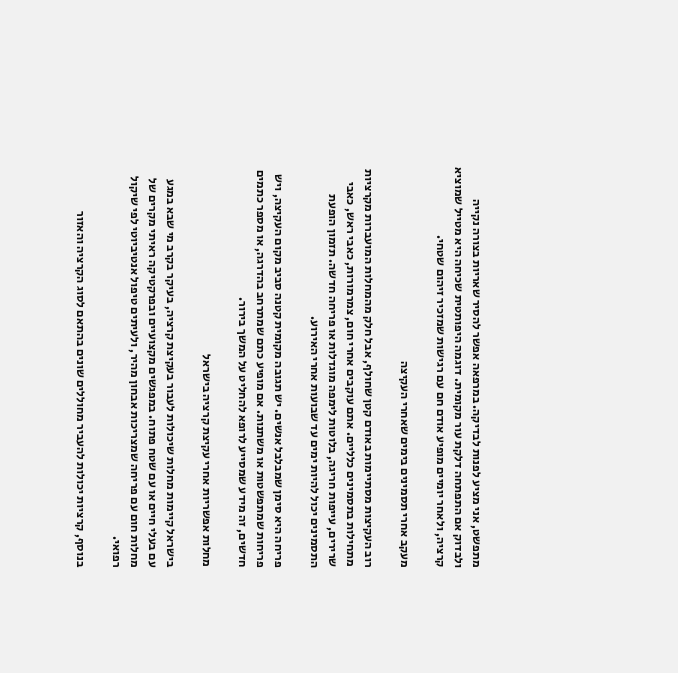מתפשט, אני מציע לפנות לבדיקה. במרפאה אפשר להסיר שאריות בצורה נקייה ולבדוק אם התפתחה דלקת עור מקומית. דוגמה היפותטית שכיחה היא מטייל שמוציא קרציה, ולאחר יומיים מופיע אודם חם עם רגישות שמזכיר זיהום שטחי.

מעקב אחרי תסמינים בימים שאחרי העקיצה

רוב העקיצות מסתיימות באודם קטן שחולף, אבל חלק מהמחלות המועברות מקרציות מתחילות בתסמינים כלליים. אתם עוקבים אחרי חום, צמרמורות, כאבי ראש, כאבי שרירים, עייפות חריגה, בלוטות לימפה מוגדלות או פריחה חדשה. תזמון הופעת התסמינים יכול להיות ימים עד שבועות אחרי האירוע.

פריחה היא סימן שמבלבל אנשים. יש תגובה מקומית קטנה סביב מקום העקיצה, ויש פריחות שמתפשטות או משתנות. אם מופיע כתם שמתרחב בהדרגה, או מספר כתמים חדשים, זה מידע שמסייע לרופא להחליט על המשך בירור.

מחלות אפשריות אחרי עקיצת קרציה בישראל

בישראל קיימות מחלות שיכולות לעבור בעקיצת קרציה, בעיקר בקרב מי שבא במגע עם בעלי חיים או עם שטח פתוח. במפגשים מקצועיים ובפרקטיקה ראיתי מקרים של מחלות חום עם פריחה שמצריכות אבחון מהיר, ולעיתים טיפול אנטיביוטי לפי שיקול רפואי.

בנוסף, קרציות יכולות להעביר מחוללים שונים בהתאם לסוג הקרציה והאזור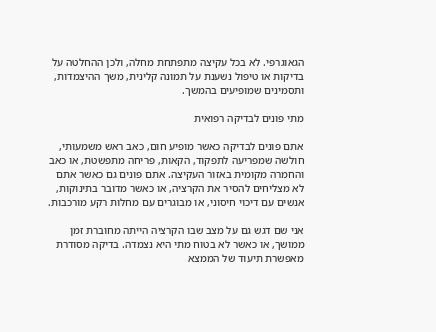הגאוגרפי. לא בכל עקיצה מתפתחת מחלה, ולכן ההחלטה על בדיקות או טיפול נשענת על תמונה קלינית, משך ההיצמדות, ותסמינים שמופיעים בהמשך.

מתי פונים לבדיקה רפואית

אתם פונים לבדיקה כאשר מופיע חום, כאב ראש משמעותי, חולשה שמפריעה לתפקוד, הקאות, פריחה מתפשטת, או כאב והחמרה מקומית באזור העקיצה. אתם פונים גם כאשר אתם לא מצליחים להסיר את הקרציה, או כאשר מדובר בתינוקות, אנשים עם דיכוי חיסוני, או מבוגרים עם מחלות רקע מורכבות.

אני שם דגש גם על מצב שבו הקרציה הייתה מחוברת זמן ממושך, או כאשר לא בטוח מתי היא נצמדה. בדיקה מסודרת מאפשרת תיעוד של הממצא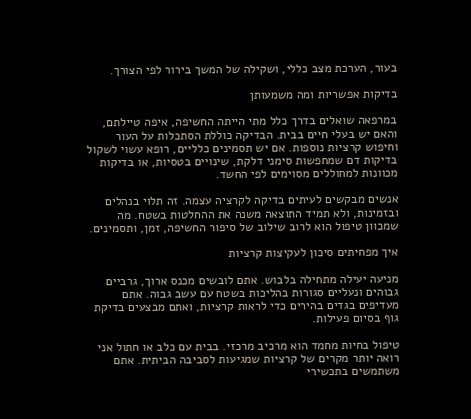בעור, הערכת מצב כללי, ושקילה של המשך בירור לפי הצורך.

בדיקות אפשריות ומה משמעותן

במרפאה שואלים בדרך כלל מתי הייתה החשיפה, איפה טיילתם, והאם יש בעלי חיים בבית. הבדיקה כוללת הסתכלות על העור וחיפוש קרציות נוספות. אם יש תסמינים כלליים, רופא עשוי לשקול בדיקות דם שמחפשות סימני דלקת, שינויים בטסיות, או בדיקות מכוונות למחוללים מסוימים לפי החשד.

אנשים מבקשים לעיתים בדיקה לקרציה עצמה. זה תלוי בנהלים ובזמינות, ולא תמיד התוצאה משנה את ההחלטות בשטח. מה שמכוון טיפול הוא לרוב שילוב של סיפור החשיפה, זמן, ותסמינים.

איך מפחיתים סיכון לעקיצות קרציות

מניעה יעילה מתחילה בלבוש. אתם לובשים מכנס ארוך, גרביים גבוהים ונעליים סגורות בהליכות בשטח עם עשב גבוה. אתם מעדיפים בגדים בהירים כדי לראות קרציות, ואתם מבצעים בדיקת גוף בסיום פעילות.

טיפול בחיות מחמד הוא מרכיב מרכזי. בבית עם כלב או חתול אני רואה יותר מקרים של קרציות שמגיעות לסביבה הביתית. אתם משתמשים בתכשירי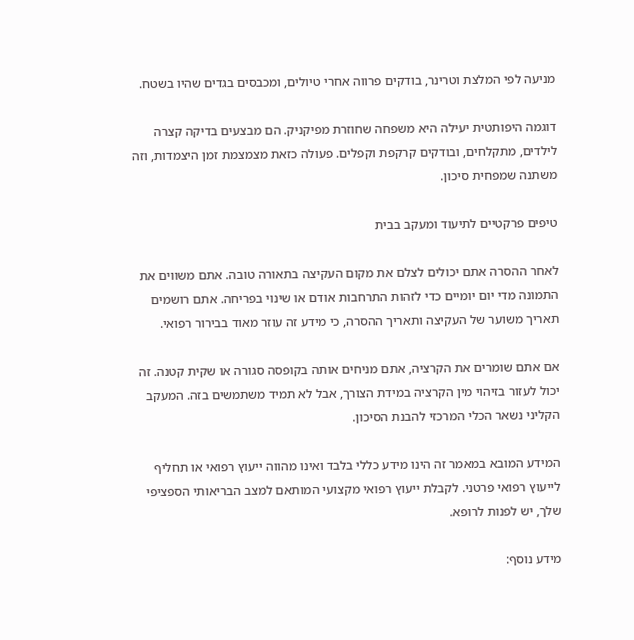מניעה לפי המלצת וטרינר, בודקים פרווה אחרי טיולים, ומכבסים בגדים שהיו בשטח.

דוגמה היפותטית יעילה היא משפחה שחוזרת מפיקניק. הם מבצעים בדיקה קצרה לילדים, מתקלחים, ובודקים קרקפת וקפלים. פעולה כזאת מצמצמת זמן היצמדות, וזה משתנה שמפחית סיכון.

טיפים פרקטיים לתיעוד ומעקב בבית

לאחר ההסרה אתם יכולים לצלם את מקום העקיצה בתאורה טובה. אתם משווים את התמונה מדי יום יומיים כדי לזהות התרחבות אודם או שינוי בפריחה. אתם רושמים תאריך משוער של העקיצה ותאריך ההסרה, כי מידע זה עוזר מאוד בבירור רפואי.

אם אתם שומרים את הקרציה, אתם מניחים אותה בקופסה סגורה או שקית קטנה. זה יכול לעזור בזיהוי מין הקרציה במידת הצורך, אבל לא תמיד משתמשים בזה. המעקב הקליני נשאר הכלי המרכזי להבנת הסיכון.

המידע המובא במאמר זה הינו מידע כללי בלבד ואינו מהווה ייעוץ רפואי או תחליף לייעוץ רפואי פרטני. לקבלת ייעוץ רפואי מקצועי המותאם למצב הבריאותי הספציפי שלך, יש לפנות לרופא.

מידע נוסף: